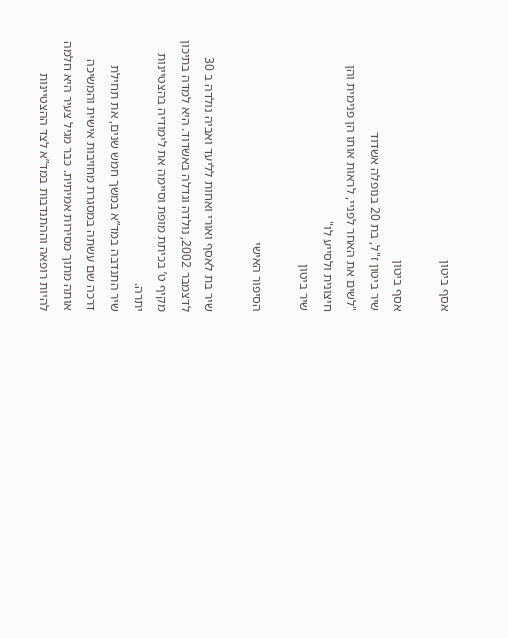אסף ביטון

אסף ביטון
שיר ביטון ז"ל, בת 20 בנופלה אשדוד
"לשים את האחר לפניי, לראות אותו הן פנימית והן חיצונית ולסייע לו"
שיר ביטון

הסיפור האישי

שיר בת לאסף ואורי ואחות לליעד ואביה נולדה ב 30 לדצמבר 2002, נולדה וגדלה באשדוד. היא למדה בתיכון מקיף ט’ בכיתת מופת וסיימה את לימודיה בהצטיינות יתרה.
שיר התנדבה במד”א במשך חמש שנים, את תחילת דרכה שם עשתה במסגרת מחויבות אישית והמשיכה אותה מתוך מסירות אמיתית. כבר מגיל צעיר היא חלמה להיות רופאה וההתנדבות במד”א לצד ההצטיינות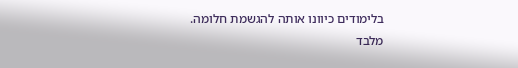בלימודים כיוונו אותה להגשמת חלומה.
מלבד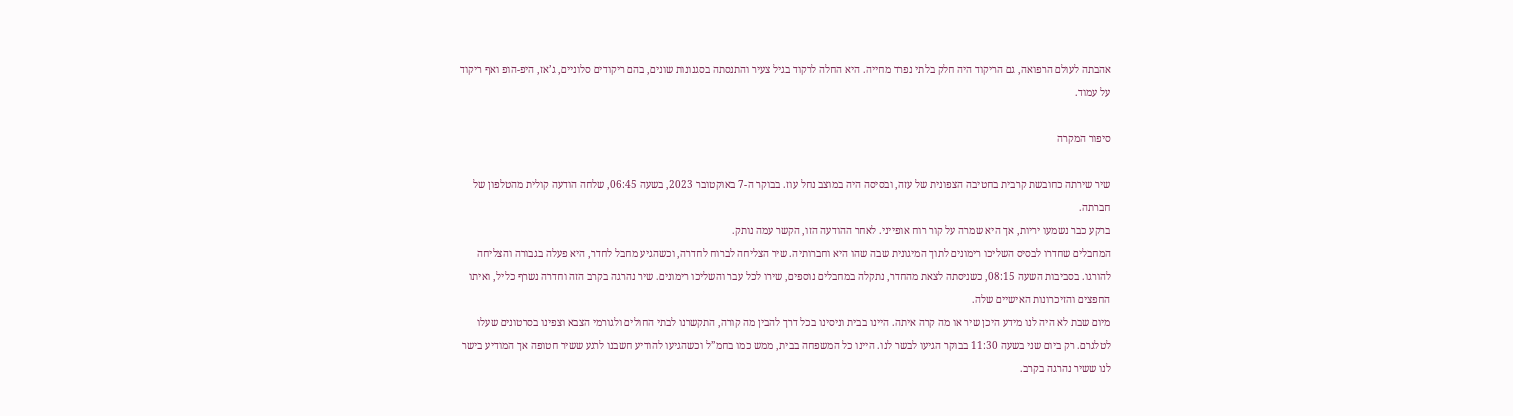אהבתה לעולם הרפואה, גם הריקוד היה חלק בלתי נפרד מחייה. היא החלה לרקוד בגיל צעיר והתנסתה בסגנונות שונים, בהם ריקודים סלוניים, ג’אז, היפ-הופ ואף ריקוד על עמוד.

סיפור המקרה

שיר שירתה כחובשת קרבית בחטיבה הצפונית של עזה, ובסיסה היה במוצב נחל עוז. בבוקר ה-7 באוקטובר 2023, בשעה 06:45, שלחה הודעה קולית מהטלפון של חברתה.
ברקע כבר נשמעו יריות, אך היא שמרה על קור רוח אופייני. לאחר ההודעה הזו, הקשר עמה נותק.
המחבלים שחדרו לבסיס השליכו רימונים לתוך המיגונית שבה שהו היא וחברותיה. שיר הצליחה לברוח לחדרה, וכשהגיע מחבל לחדר, היא פעלה בגבורה והצליחה להורגו. בסביבות השעה 08:15, כשניסתה לצאת מהחדר, נתקלה במחבלים נוספים, שירו לכל עבר והשליכו רימונים. שיר נהרגה בקרב הזה וחדרה נשרף כליל, ואיתו החפצים והזיכרונות האישיים שלה.
מיום שבת לא היה לנו מידע היכן שיר או מה קרה איתה. היינו בבית וניסינו בכל דרך להבין מה קורה, התקשרנו לבתי החולים ולגורמי הצבא וצפינו בסרטונים שעלו לטלגרם. רק ביום שני בשעה 11:30 בבוקר הגיעו לבשר לנו. היינו כל המשפחה בבית, ממש כמו בחמ”ל וכשהגיעו להודיע חשבנו לרגע ששיר חטופה אך המודיע בישר לנו ששיר נהרגה בקרב.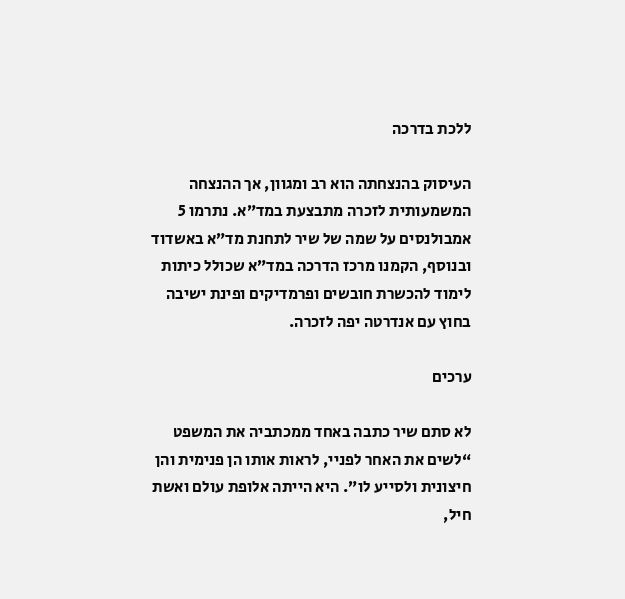ללכת בדרכה

העיסוק בהנצחתה הוא רב ומגוון, אך ההנצחה המשמעותית לזכרה מתבצעת במד”א. נתרמו 5 אמבולנסים על שמה של שיר לתחנת מד”א באשדוד ובנוסף, הקמנו מרכז הדרכה במד”א שכולל כיתות לימוד להכשרת חובשים ופרמדיקים ופינת ישיבה בחוץ עם אנדרטה יפה לזכרה.

ערכים

לא סתם שיר כתבה באחד ממכתביה את המשפט “לשים את האחר לפניי, לראות אותו הן פנימית והן חיצונית ולסייע לו”. היא הייתה אלופת עולם ואשת חיל,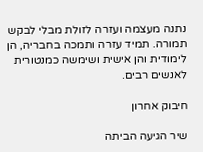נתנה מעצמה ועזרה לזולת מבלי לבקש תמורה. תמיד עזרה ותמכה בחבריה, הן לימודית והן אישית ושימשה כמנטורית לאנשים רבים.

חיבוק אחרון

שיר הגיעה הביתה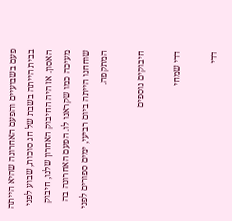פעם בשבועיים והפעם האחרונה שהיא הייתה בבית הייתה בשבת של חג סוכות, שבוע לפני האסון. אז היה החיבוק האחרון שלנו, חיבוק מעיכה כמו שקראנו לו. הפעם האחרונה בה שוחחנו הייתה ביום רביעי, ימים ספורים לפני המתקפה.

חיבוקים נוספים

דדי שמחי

דדי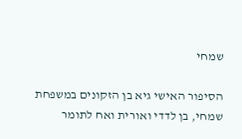שמחי

הסיפור האישי גיא בן הזקונים במשפחת שמחי, בן לדדי ואורית ואח לתומר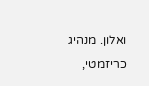ואלון. מנהיג כריזמטי,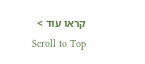קראו עוד >
Scroll to Top